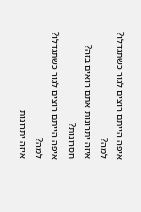איפה הייתם רוצים לגור כשתגדלו?
למה?
איזה יתרונות אתם רואים בזה?
חסרונות?
איפה הייתם רוצים לגור כשתגדלו?
למה?
איזה יתרונות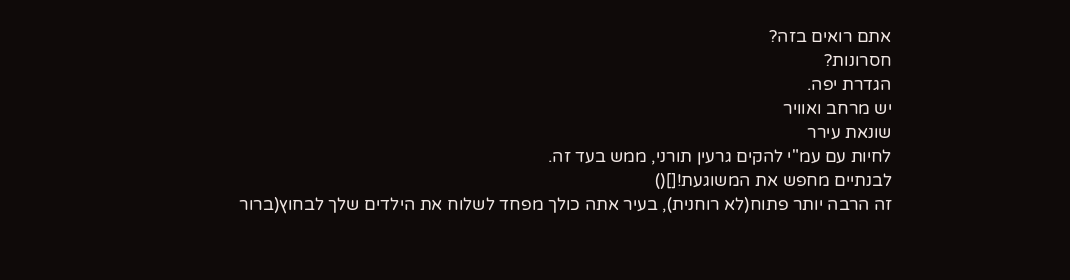אתם רואים בזה?
חסרונות?
הגדרת יפה.
יש מרחב ואוויר
שונאת עירר
לחיות עם עמ"י להקים גרעין תורני, ממש בעד זה.
לבנתיים מחפש את המשוגעת![]()
זה הרבה יותר פתוח(לא רוחנית), בעיר אתה כולך מפחד לשלוח את הילדים שלך לבחוץ(ברור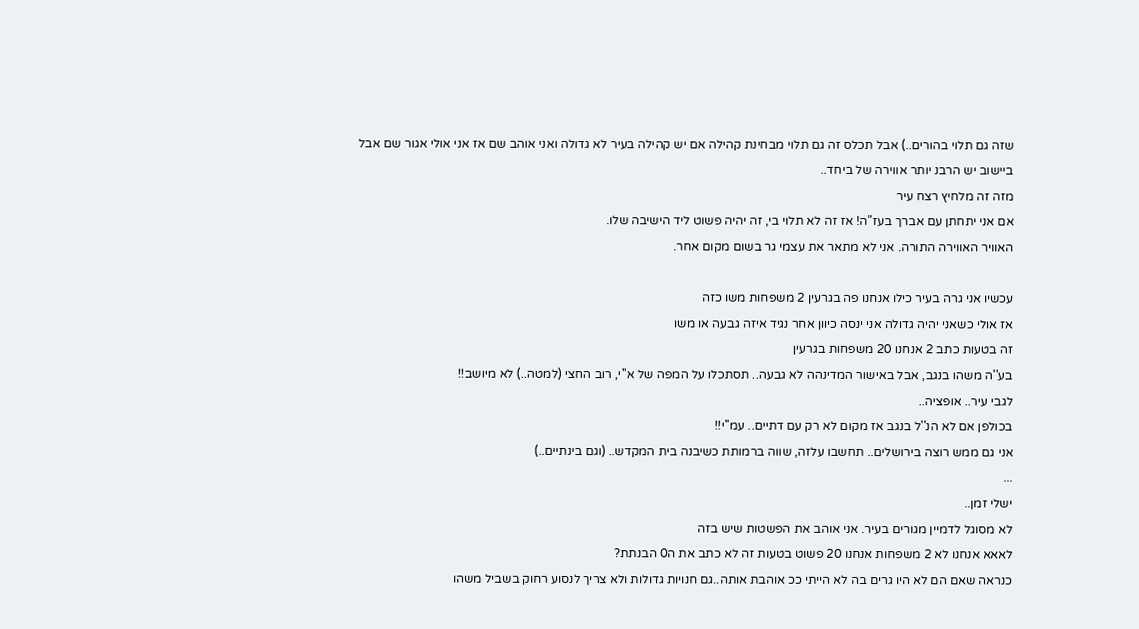שזה גם תלוי בהורים..) אבל תכלס זה גם תלוי מבחינת קהילה אם יש קהילה בעיר לא גדולה ואני אוהב שם אז אני אולי אגור שם אבל ביישוב יש הרבנ יותר אווירה של ביחד..
מזה זה מלחיץ רצח עיר
אם אני יתחתן עם אברך בעז"ה! אז זה לא תלוי בי, זה יהיה פשוט ליד הישיבה שלו.
האוויר האווירה התורה. אני לא מתאר את עצמי גר בשום מקום אחר.

עכשיו אני גרה בעיר כילו אנחנו פה בגרעין 2 משפחות משו כזה
אז אולי כשאני יהיה גדולה אני ינסה כיוון אחר נגיד איזה גבעה או משו
זה בטעות כתב 2 אנחנו 20 משפחות בגרעין
בע''ה משהו בנגב, אבל באישור המדינהה לא גבעה.. תסתכלו על המפה של א''י, רוב החצי (למטה..) לא מיושב!!
לגבי עיר.. אופציה..
בכולפן אם לא הנ''ל בנגב אז מקום לא רק עם דתיים.. עמ''י!!
אני גם ממש רוצה בירושלים.. תחשבו עלזה, שווה ברמותת כשיבנה בית המקדש.. (וגם בינתיים..)
...
ישלי זמן..
לא מסוגל לדמיין מגורים בעיר. אני אוהב את הפשטות שיש בזה
לאאא אנחנו לא 2 משפחות אנחנו 20 פשוט בטעות זה לא כתב את ה0 הבנתת?
כנראה שאם הם לא היו גרים בה לא הייתי ככ אוהבת אותה..גם חנויות גדולות ולא צריך לנסוע רחוק בשביל משהו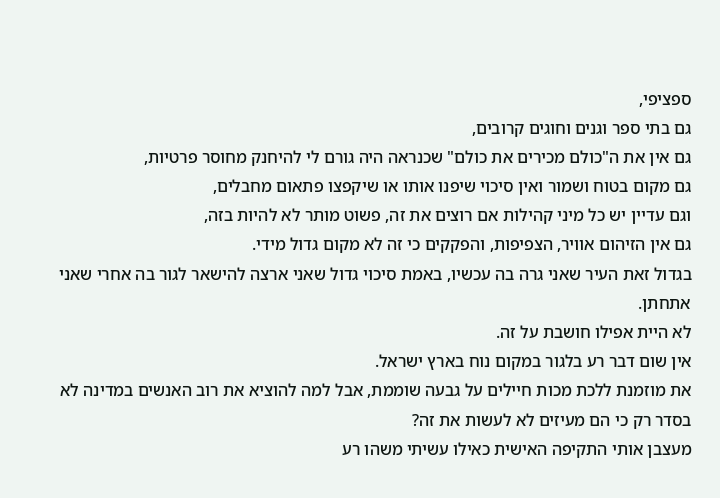ספציפי,
גם בתי ספר וגנים וחוגים קרובים,
גם אין את ה"כולם מכירים את כולם" שכנראה היה גורם לי להיחנק מחוסר פרטיות,
גם מקום בטוח ושמור ואין סיכוי שיפנו אותו או שיקפצו פתאום מחבלים,
וגם עדיין יש כל מיני קהילות אם רוצים את זה, פשוט מותר לא להיות בזה,
גם אין הזיהום אוויר, הצפיפות, והפקקים כי זה לא מקום גדול מידי.
בגדול זאת העיר שאני גרה בה עכשיו, באמת סיכוי גדול שאני ארצה להישאר לגור בה אחרי שאני אתחתן.
לא היית אפילו חושבת על זה.
אין שום דבר רע בלגור במקום נוח בארץ ישראל.
את מוזמנת ללכת מכות חיילים על גבעה שוממת, אבל למה להוציא את רוב האנשים במדינה לא בסדר רק כי הם מעיזים לא לעשות את זה?
מעצבן אותי התקיפה האישית כאילו עשיתי משהו רע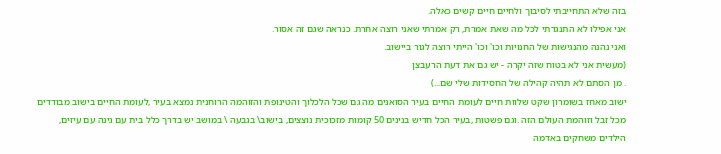בזה שלא התחייבתי לסיבוך ולחיים חיים קשים כאלה.
אני אפילו לא התנגדתי לכל מה שאת אמרת, רק אמרתי שאני רוצה אחרת. כנראה שגם זה אסור.
ואני נהנה מהנגישות של החנויות וכו' וכו' הייתי רוצה לגור ביישוב.
(מעשית אני לא בטוח שזה יקרה - יש גם את דעת הרעבצן
. מן הסתם לא תהיה קהילה של החסידות שלי שם...)
ישוב מאחז בשומרון שקט שלוות חיים לעומת החיים בעיר הסואנים מה גם שכל הלכלוך והטינופת והזוהמה הרוחנית נמצא בעיר ,לעומת החיים בישוב מבודדים מכל זבל וזוהמת העולם הזה .וגם פשטות ,בעיר הכל חדיש בנינים 50 קומות מזכוכית נוצצים, בישוב\ בגבעה \ במושב יש בדרך כלל בית עם גינה עם עיזים, הילדים משחקים באדמה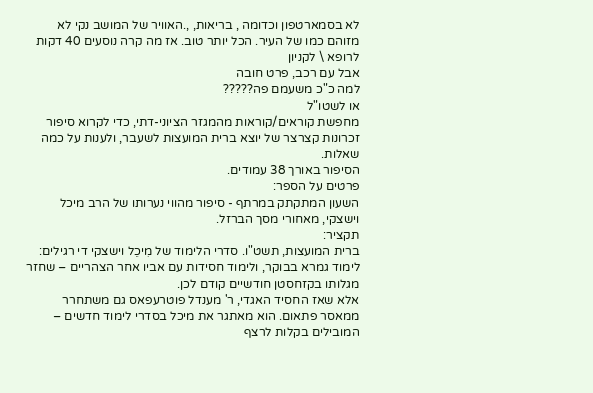לא בסמארטפון וכדומה , בריאות, ,.האוויר של המושב נקי לא מזוהם כמו של העיר. הכל יותר טוב. אז מה קרה נוסעים 40 דקות לרופא \ לקניון
אבל עם רכב, פרט חובה
למה כ"כ משעמם פה?????
או לשטו"ל
מחפשת קוראים/קוראות מהמגזר הציוני-דתי, כדי לקרוא סיפור זכרונות קצרצר של יוצא ברית המועצות לשעבר, ולענות על כמה שאלות.
הסיפור באורך 38 עמודים.
פרטים על הספר:
השעון המתקתק במרתף - סיפור מהווי נערותו של הרב מיכל וישצקי, מאחורי מסך הברזל.
תקציר:
ברית המועצות, תשט"ו. סדרי הלימוד של מִיכֵל וישצקי די רגילים: לימוד גמרא בבוקר, ולימוד חסידות עם אביו אחר הצהריים – שחזר מגלותו בקזחסטן חודשיים קודם לכן.
אלא שאז החסיד האגדי, ר' מענדל פוטרעפאס גם משתחרר ממאסר פתאום. הוא מאתגר את מיכל בסדרי לימוד חדשים – המובילים בקלות לרצף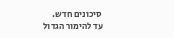סיכונים חדש.
עד להימור הגדול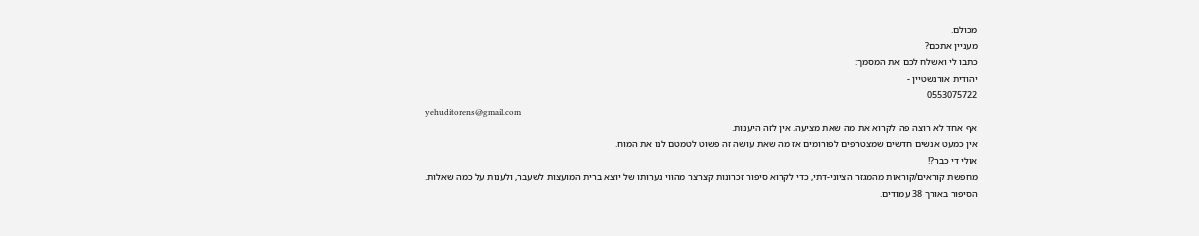מכולם.
מעניין אתכם?
כתבו לי ואשלח לכם את המסמך:
יהודית אורנשטיין -
0553075722
yehuditorens@gmail.com
אף אחד לא רוצה פה לקרוא את מה שאת מציעה. אין לזה היענות.
אין כמעט אנשים חדשים שמצטרפים לפורומים אז מה שאת עושה זה פשוט לטמטם לנו את המוח.
אולי די כבר?!
מחפשת קוראים/קוראות מהמגזר הציוני-דתי, כדי לקרוא סיפור זכרונות קצרצר מהווי נערותו של יוצא ברית המועצות לשעבר, ולענות על כמה שאלות.
הסיפור באורך 38 עמודים.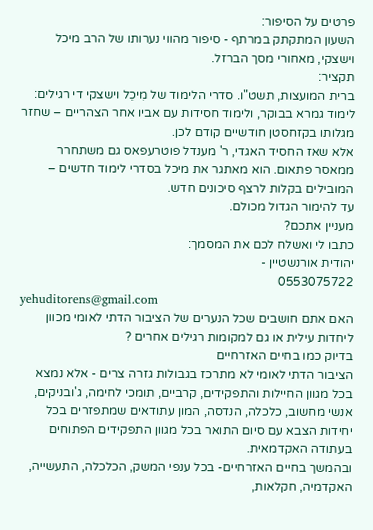פרטים על הסיפור:
השעון המתקתק במרתף - סיפור מהווי נערותו של הרב מיכל וישצקי, מאחורי מסך הברזל.
תקציר:
ברית המועצות, תשט"ו. סדרי הלימוד של מִיכֵל וישצקי די רגילים: לימוד גמרא בבוקר, ולימוד חסידות עם אביו אחר הצהריים – שחזר מגלותו בקזחסטן חודשיים קודם לכן.
אלא שאז החסיד האגדי, ר' מענדל פוטרעפאס גם משתחרר ממאסר פתאום. הוא מאתגר את מיכל בסדרי לימוד חדשים – המובילים בקלות לרצף סיכונים חדש.
עד להימור הגדול מכולם.
מעניין אתכם?
כתבו לי ואשלח לכם את המסמך:
יהודית אורנשטיין -
0553075722
yehuditorens@gmail.com
האם אתם חושבים שכל הנערים של הציבור הדתי לאומי מכוון ליחדות עילית או גם למקומות רגילים אחרים ?
בדיוק כמו בחיים האזרחיים
הציבור הדתי לאומי לא מתרכז בגבולות גזרה צרים - אלא נמצא בכל מגוון החיילות והתפקידים, קרביים, תומכי לחימה, ג'ובניקים, אנשי מחשוב, כלכלה, הנדסה, המון עתודאים שמתפזרים בכל יחידות הצבא עם סיום התואר בכל מגוון התפקידים הפתוחים בעתודה האקדמאית.
ובהמשך בחיים האזרחיים- בכל ענפי המשק, הכלכלה, התעשייה, האקדמיה, חקלאות,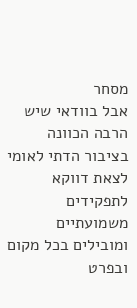מסחר
אבל בוודאי שיש הרבה הכוונה בציבור הדתי לאומי לצאת דווקא לתפקידים משמועתיים ומובילים בכל מקום ובפרט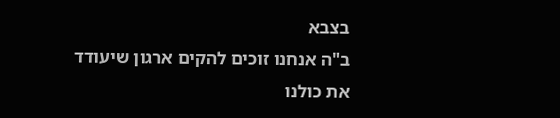בצבא
ב"ה אנחנו זוכים להקים ארגון שיעודד את כולנו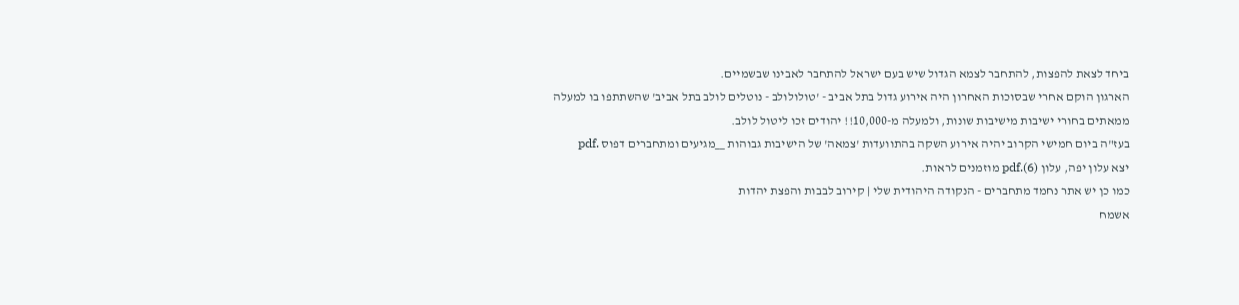ביחד לצאת להפצות, להתחבר לצמא הגדול שיש בעם ישראל להתחבר לאבינו שבשמיים.
הארגון הוקם אחרי שבסוכות האחרון היה אירוע גדול בתל אביב - 'טולולולב - נוטלים לולב בתל אביב' שהשתתפו בו למעלה ממאתים בחורי ישיבות מישיבות שונות, ולמעלה מ-10,000!! יהודים זכו ליטול לולב.
בעז"ה ביום חמישי הקרוב יהיה אירוע השקה בהתוועדות 'צמאה' של הישיבות גבוהות __מגיעים ומתחברים דפוס .pdf
יצא עלון יפה, עלון (6).pdf מוזמנים לראות.
כמו כן יש אתר נחמד מתחברים - הנקודה היהודית שלי | קירוב לבבות והפצת יהדות
אשמח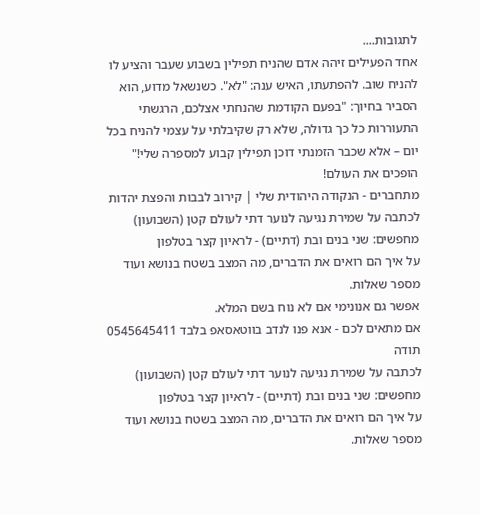לתגובות....
אחד הפעילים זיהה אדם שהניח תפילין בשבוע שעבר והציע לו להניח שוב. להפתעתו, האיש ענה: "לא". כשנשאל מדוע, הוא הסביר בחיוך: "בפעם הקודמת שהנחתי אצלכם, הרגשתי התעוררות כל כך גדולה, שלא רק שקיבלתי על עצמי להניח בכל יום – אלא שכבר הזמנתי דוכן תפילין קבוע למספרה שלי!"
הופכים את העולם!
מתחברים - הנקודה היהודית שלי | קירוב לבבות והפצת יהדות
לכתבה על שמירת נגיעה לנוער דתי לעולם קטן (השבועון)
מחפשים: שני בנים ובת (דתיים) - לראיון קצר בטלפון
על איך הם רואים את הדברים, מה המצב בשטח בנושא ועוד מספר שאלות.
אפשר גם אנונימי אם לא נוח בשם המלא.
אם מתאים לכם - אנא פנו לנדב בווטאסאפ בלבד 0545645411
תודה
לכתבה על שמירת נגיעה לנוער דתי לעולם קטן (השבועון)
מחפשים: שני בנים ובת (דתיים) - לראיון קצר בטלפון
על איך הם רואים את הדברים, מה המצב בשטח בנושא ועוד מספר שאלות.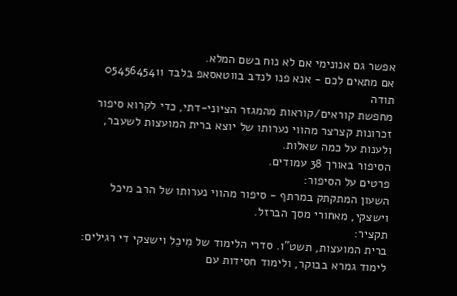אפשר גם אנונימי אם לא נוח בשם המלא.
אם מתאים לכם - אנא פנו לנדב בווטאסאפ בלבד 0545645411
תודה
מחפשת קוראים/קוראות מהמגזר הציוני-דתי, כדי לקרוא סיפור זכרונות קצרצר מהווי נערותו של יוצא ברית המועצות לשעבר, ולענות על כמה שאלות.
הסיפור באורך 38 עמודים.
פרטים על הסיפור:
השעון המתקתק במרתף - סיפור מהווי נערותו של הרב מיכל וישצקי, מאחורי מסך הברזל.
תקציר:
ברית המועצות, תשט"ו. סדרי הלימוד של מִיכֵל וישצקי די רגילים: לימוד גמרא בבוקר, ולימוד חסידות עם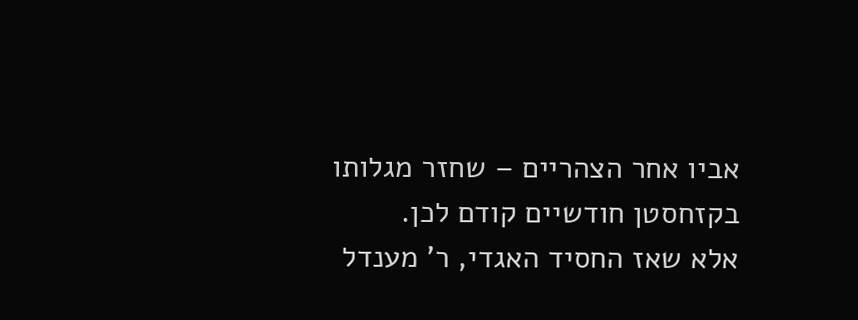אביו אחר הצהריים – שחזר מגלותו בקזחסטן חודשיים קודם לכן.
אלא שאז החסיד האגדי, ר' מענדל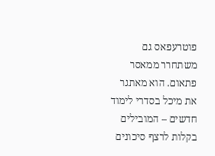פוטרעפאס גם משתחרר ממאסר פתאום. הוא מאתגר את מיכל בסדרי לימוד חדשים – המובילים בקלות לרצף סיכונים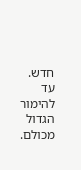חדש.
עד להימור הגדול מכולם.